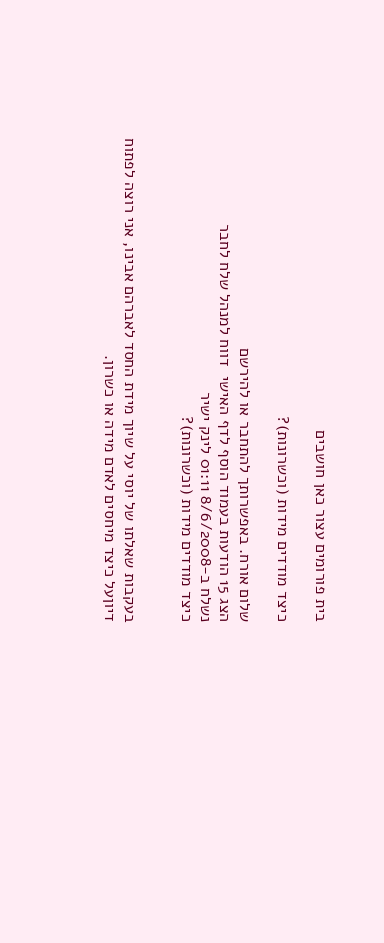בית פורומים עצור כאן חושבים

כיצד מודדים מידות (וכשרונות)?

שלום אורח. באפשרותך להתחבר או להירשם
הצג 15 הודעות בעמוד הוסף לדף האישי  דווח למנהל שלח לחבר
נשלח ב-8/6/2008 01:11 לינק ישיר
כיצד מודדים מידות (וכשרונות)?


בעקבות שאלתו של יוסי על שיוך מידת החסד לאברהם אבינו, אני רוצה לפתוח דיוןעל כיצד מיחסים לאדם מידה או כשרון.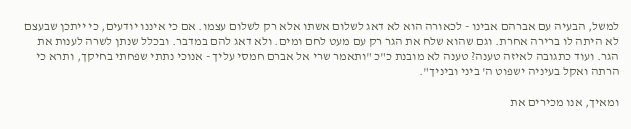למשל, הבעיה עם אברהם אבינו - לכאורה הוא לא דאג לשלום אשתו אלא רק לשלום עצמו. אם כי איננו יודעים, כי ייתכן שבעצם לא היתה לו ברירה אחרת. וגם שהוא שלח את הגר רק עם מעט לחם ומים. ולא דאג להם במדבר. ובכלל שנתן לשרה לענות את הגר. ועוד כתגובה לאיזה טענה? טענה לא מובנת כ"כ "ותאמר שרי אל אברם חמסי עליך - אנוכי נתתי שפחתי בחיקך, ותרא כי הרתה ואקל בעיניה ישפוט ה' ביני וביניך".

ומאיך, אנו מכירים את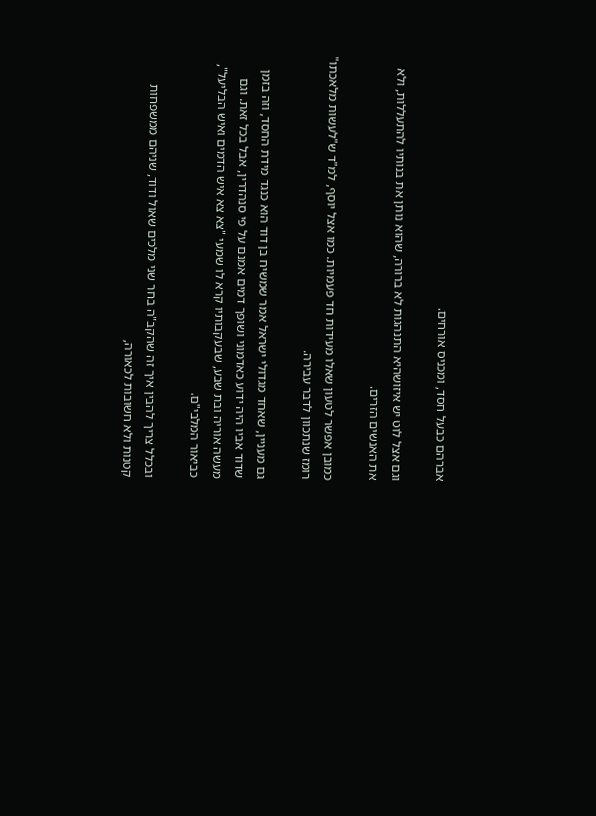אברהם כבעל חסד, ומכניס אורחים.

וגם אצל לוט יש איזושהיא התנהגות לא ברורה, שהוא נותן את בנותיו להתעללות, ולא את האנשים הזרים.

כמובן אפשר לטעון שאלו מעידות חד פעמיות. כמו אצל יוסף, למ"ד ש"לעשות מלאכתו" רומז שנתכוון לדבר עבירה.

גם מעניין, שאחד מגדולי ישראל אמר שמשיח בן דוד הוא כנגד מידת החסד, וזה בזמן שדוד אביו היה ידוע כאדמוני ושופך דמים אמנם על פי סנהדרין, אבל בכל זאת. וגם מעשה אוריה ובת שבע, שבעקבותיו קרא לו שמעי "צא צא איש הדמים ואיש הבליעל", כביאור המלבי"ם.

ובכלל צריך להבין איך זה שהקב"ה בחר שני מלכים שאול ודוד, שניהם ממשפחות קטנות ולא חשובות לכאורה,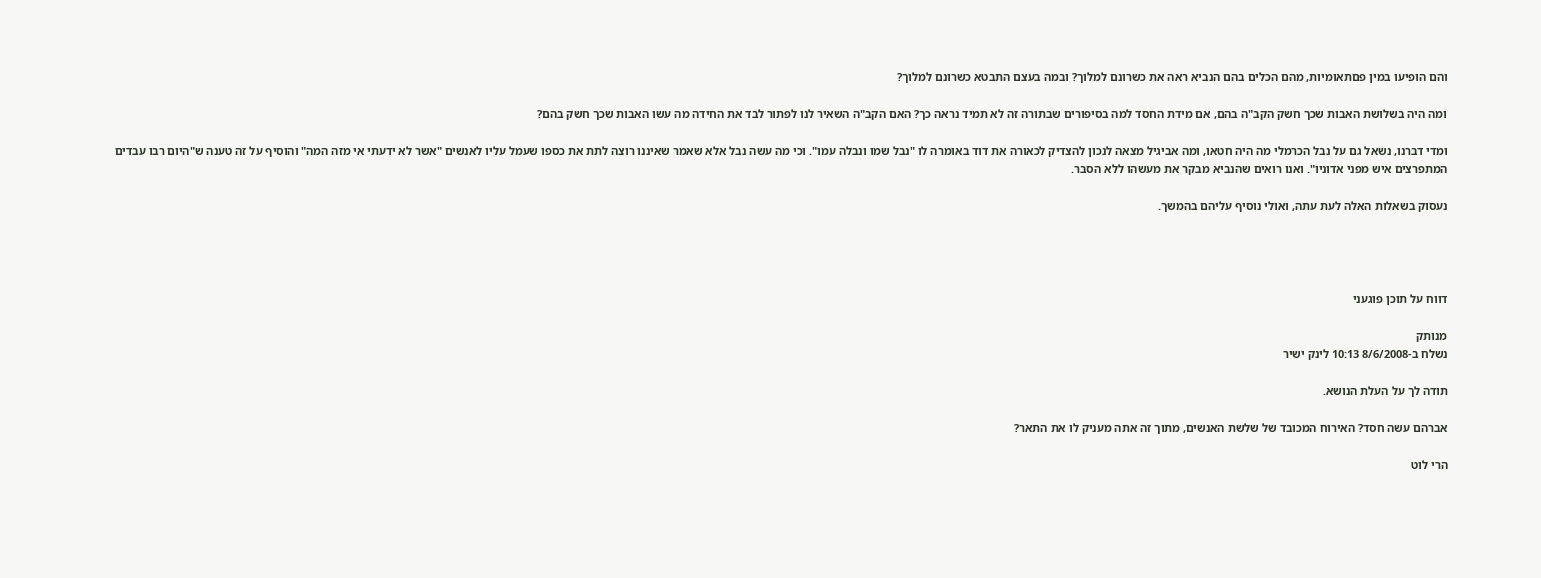והם הופיעו במין פםתאומיות, מהם הכלים בהם הנביא ראה את כשרונם למלוך? ובמה בעצם התבטא כשרונם למלוך?

ומה היה בשלושת האבות שכך חשק הקב"ה בהם, אם מידת החסד למה בסיפורים שבתורה זה לא תמיד נראה כך? האם הקב"ה השאיר לנו לפתור לבד את החידה מה עשו האבות שכך חשק בהם?

ומדי דברנו, נשאל גם על נבל הכרמלי מה היה חטאו, ומה אביגיל מצאה לנכון להצדיק לכאורה את דוד באומרה לו "נבל שמו ונבלה עמו". וכי מה עשה נבל אלא שאמר שאיננו רוצה לתת את כספו שעמל עליו לאנשים "אשר לא ידעתי אי מזה המה" והוסיף על זה טענה ש"היום רבו עבדים המתפרצים איש מפני אדוניו". ואנו רואים שהנביא מבקר את מעשהו ללא הסבר.

נעסוק בשאלות האלה לעת עתה, ואולי נוסיף עליהם בהמשך.




דווח על תוכן פוגעני

מנותק
נשלח ב-8/6/2008 10:13 לינק ישיר

תודה לך על העלת הנושא.

אברהם עשה חסד? האירוח המכובד של שלשת האנשים, מתוך זה אתה מעניק לו את התאר?

הרי לוט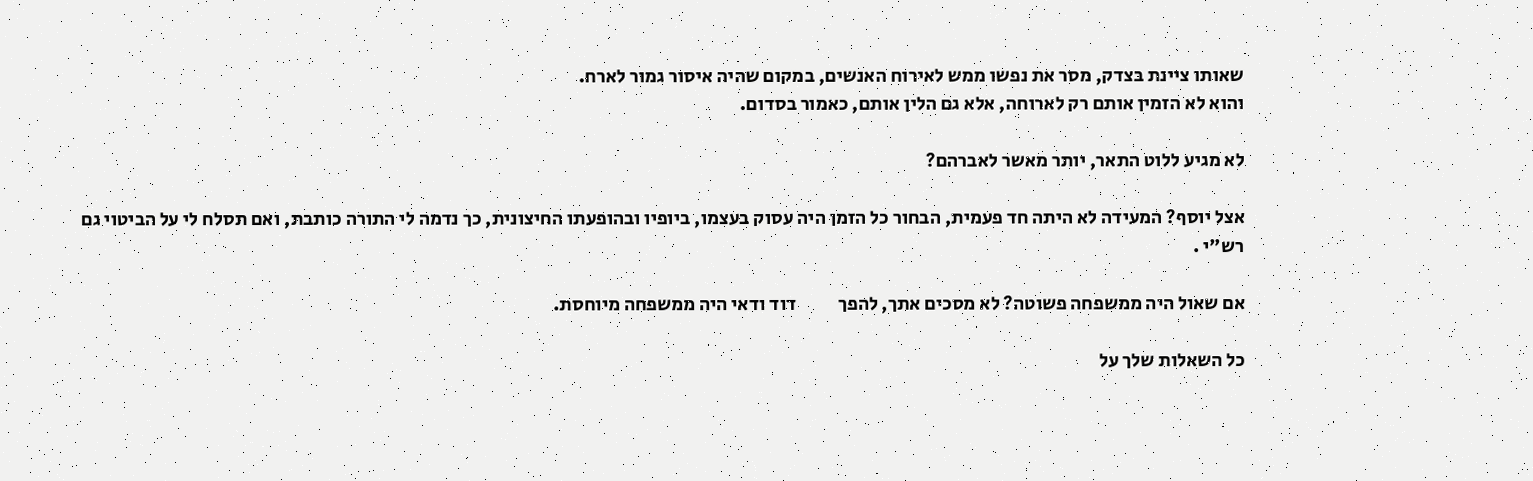שאותו ציינת בצדק, מסר את נפשו ממש לאירוח האנשים, במקום שהיה איסור גמור לארח.
והוא לא הזמין אותם רק לארוחה, אלא גם הלין אותם, כאמור בסדום.

לא מגיע ללוט התאר, יותר מאשר לאברהם?

אצל יוסף? המעידה לא היתה חד פעמית, הבחור כל הזמן היה עסוק בעצמו, ביופיו ובהופעתו החיצונית, כך נדמה לי התורה כותבת, ואם תסלח לי על הביטוי גם רש"י .

אם שאול היה ממשפחה פשוטה? לא מסכים אתך, להפך           דוד ודאי היה ממשפחה מיוחסת.

כל השאלות שלך על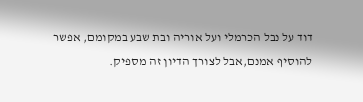דוד על נבל הכרמלי ועל אוריה ובת שבע במקומם, אפשר להוסיף אמנם,אבל לצורך הדיון זה מספיק.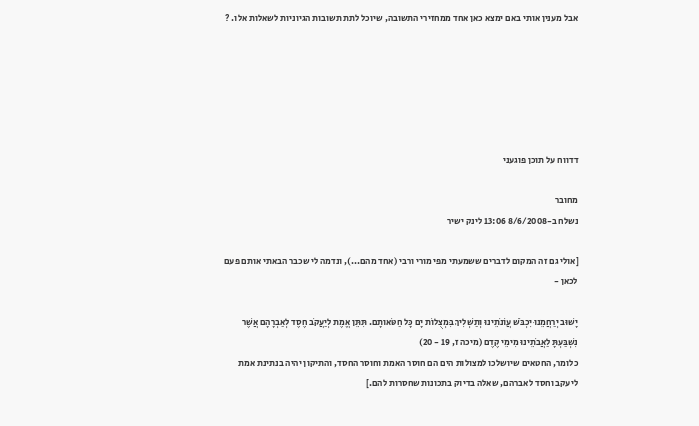אבל מענין אותי באם ימצא כאן אחד ממחזירי התשובה, שיוכל לתת תשובות הגיוניות לשאלות אלו. ?






דדווח על תוכן פוגעני

מחובר
נשלח ב-8/6/2008 13:06 לינק ישיר

[אולי גם זה המקום לדברים ששמעתי מפי מורי ורבי (אחד מהם...), ונדמה לי שכבר הבאתי אותם פעם לכאן -

יָשׁוּב יְרַחֲמֵנוּ יִכְבֹּשׁ עֲוֹנֹתֵינוּ וְתַשְׁלִיךְ בִּמְצֻלוֹת יָם כָּל חַטֹּאותָם. תִּתֵּן אֱמֶת לְיַעֲקֹב חֶסֶד לְאַבְרָהָם אֲשֶׁר נִשְׁבַּעְתָּ לַאֲבֹתֵינוּ מִימֵי קֶדֶם (מיכה ז, 19 - 20)
כלומר, החטאים שיושלכו למצולות הים הם חוסר האמת וחוסר החסד, והתיקון יהיה בנתינת אמת ליעקב וחסד לאברהם, שאלה בדיוק בתכונות שחסרות להם.]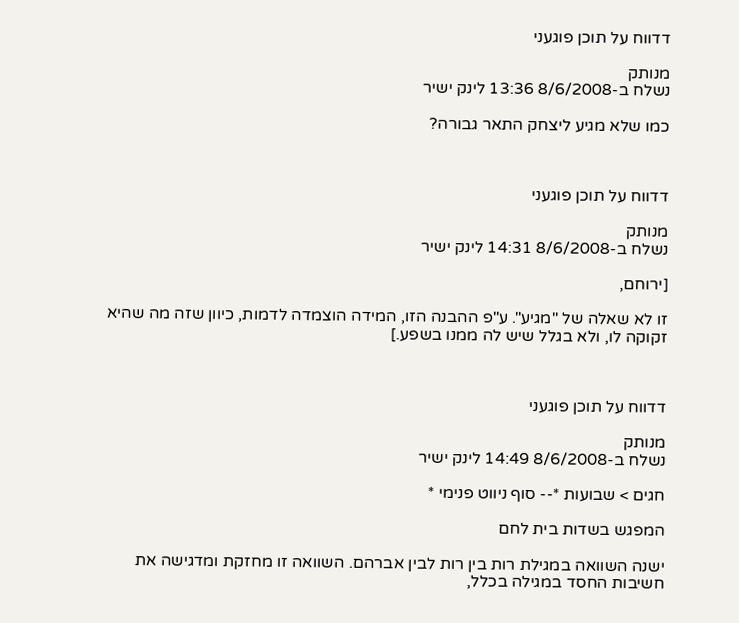דדווח על תוכן פוגעני

מנותק
נשלח ב-8/6/2008 13:36 לינק ישיר

כמו שלא מגיע ליצחק התאר גבורה?



דדווח על תוכן פוגעני

מנותק
נשלח ב-8/6/2008 14:31 לינק ישיר

[ירוחם,

זו לא שאלה של "מגיע". ע"פ ההבנה הזו, המידה הוצמדה לדמות, כיוון שזה מה שהיא זקוקה לו, ולא בגלל שיש לה ממנו בשפע.]



דדווח על תוכן פוגעני

מנותק
נשלח ב-8/6/2008 14:49 לינק ישיר

חגים > שבועות *-- סוף ניווט פנימי *

המפגש בשדות בית לחם

ישנה השוואה במגילת רות בין רות לבין אברהם. השוואה זו מחזקת ומדגישה את חשיבות החסד במגילה בכלל,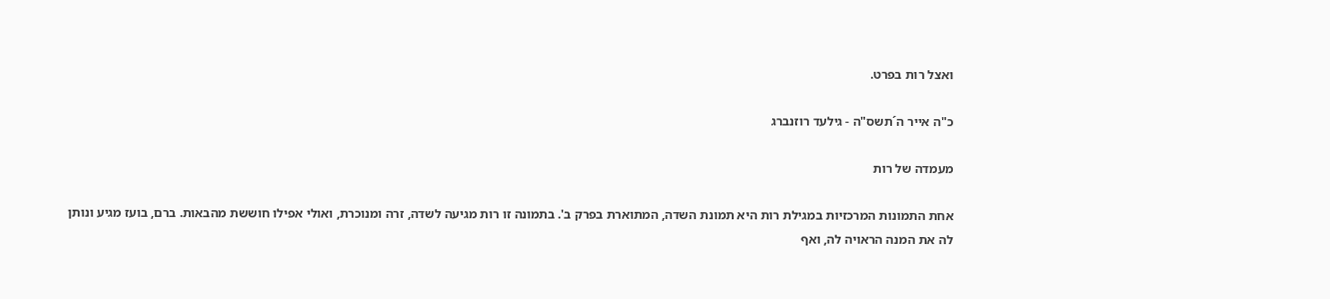ואצל רות בפרט.

כ"ה אייר ה´תשס"ה - גילעד רוזנברג

מעמדה של רות

אחת התמונות המרכזיות במגילת רות היא תמונת השדה, המתוארת בפרק ב'. בתמונה זו רות מגיעה לשדה, זרה ומנוכרת, ואולי אפילו חוששת מהבאות. ברם, בועז מגיע ונותן לה את המנה הראויה לה, ואף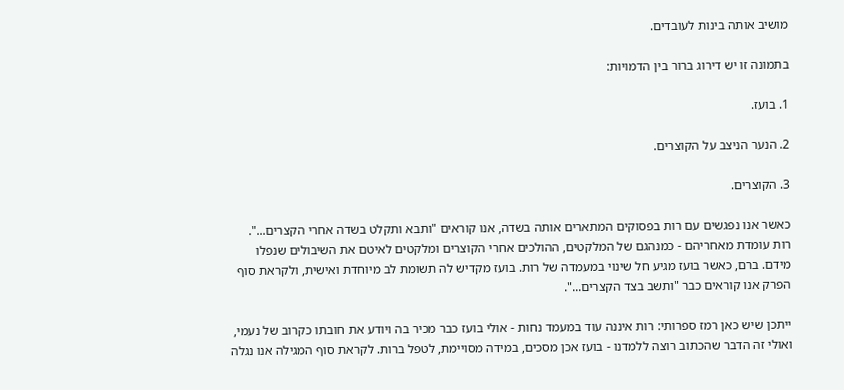מושיב אותה בינות לעובדים.

בתמונה זו יש דירוג ברור בין הדמויות:

1. בועז.

2. הנער הניצב על הקוצרים.

3. הקוצרים.

כאשר אנו נפגשים עם רות בפסוקים המתארים אותה בשדה, אנו קוראים "ותבא ותקלט בשדה אחרי הקצרים...". רות עומדת מאחריהם - כמנהגם של המלקטים, ההולכים אחרי הקוצרים ומלקטים לאיטם את השיבולים שנפלו מידם. ברם, כאשר בועז מגיע חל שינוי במעמדה של רות. בועז מקדיש לה תשומת לב מיוחדת ואישית, ולקראת סוף הפרק אנו קוראים כבר "ותשב בצד הקצרים...".

ייתכן שיש כאן רמז ספרותי: רות איננה עוד במעמד נחות - אולי בועז כבר מכיר בה ויודע את חובתו כקרוב של נעמי, ואולי זה הדבר שהכתוב רוצה ללמדנו - בועז אכן מסכים, במידה מסויימת, לטפל ברות. לקראת סוף המגילה אנו נגלה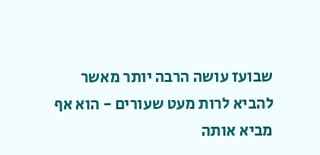שבועז עושה הרבה יותר מאשר להביא לרות מעט שעורים - הוא אף מביא אותה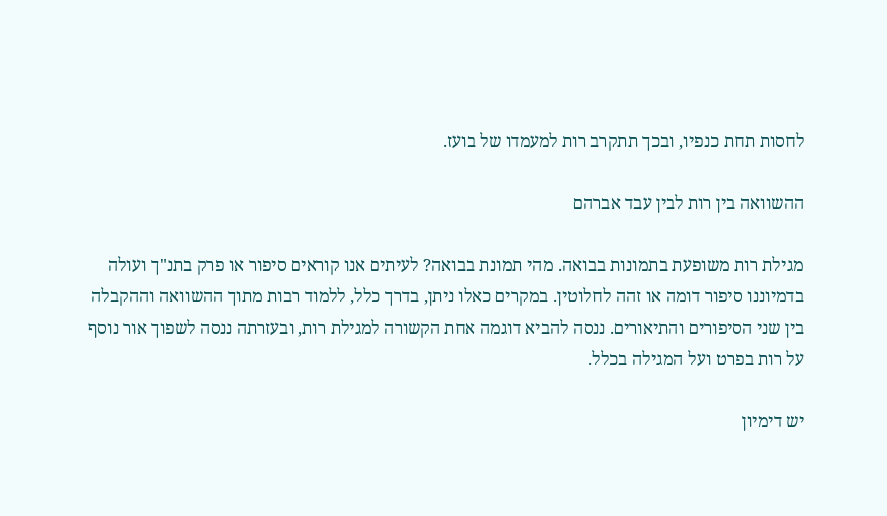לחסות תחת כנפיו, ובכך תתקרב רות למעמדו של בועז.

ההשוואה בין רות לבין עבד אברהם

מגילת רות משופעת בתמונות בבואה. מהי תמונת בבואה? לעיתים אנו קוראים סיפור או פרק בתנ"ך ועולה בדמיוננו סיפור דומה או זהה לחלוטין. במקרים כאלו ניתן, בדרך כלל, ללמוד רבות מתוך ההשוואה וההקבלה בין שני הסיפורים והתיאורים. ננסה להביא דוגמה אחת הקשורה למגילת רות, ובעזרתה ננסה לשפוך אור נוסף על רות בפרט ועל המגילה בכלל.

יש דימיון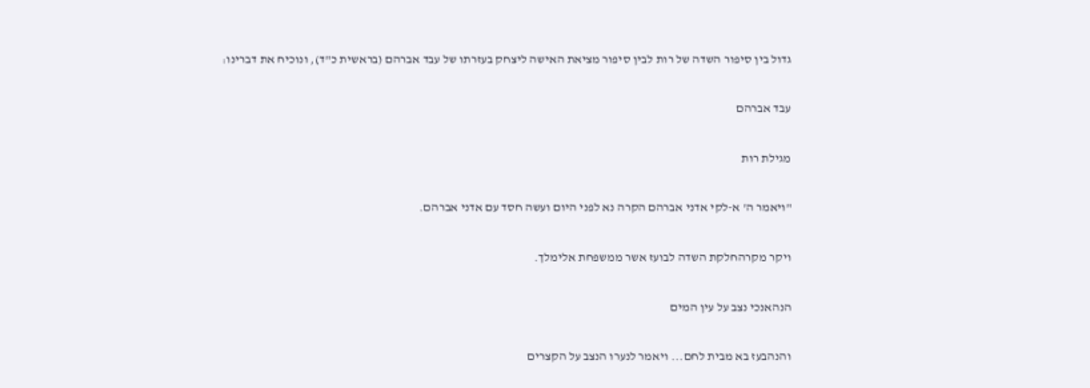גדול בין סיפור השדה של רות לבין סיפור מציאת האישה ליצחק בעזרתו של עבד אברהם (בראשית כ"ד), ונוכיח את דברינו:

עבד אברהם

מגילת רות

"ויאמר ה' א-לקי אדני אברהם הקרה נא לפני היום ועשה חסד עם אדני אברהם.

ויקר מקרהחלקת השדה לבועז אשר ממשפחת אלימלך.

הנהאנכי נצב על עין המים

והנהבעז בא מבית לחם... ויאמר לנערו הנצב על הקצרים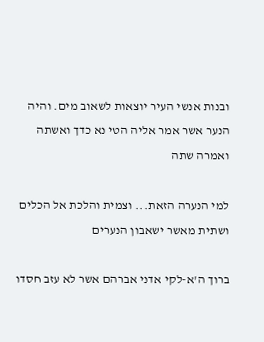ובנות אנשי העיר יוצאות לשאוב מים. והיה הנער אשר אמר אליה הטי נא כדך ואשתה ואמרה שתה

למי הנערה הזאת... וצמית והלכת אל הכלים ושתית מאשר ישאבון הנערים

ברוך ה'א-לקי אדני אברהם אשר לא עזב חסדו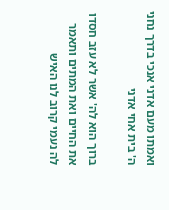ואמתו מעם אדני אנכי בדרך נחני ה' בית אחי אדני

ברוך הוא לה' אשר לא עזב חסדו את החיים ואת המתים ותאמר לה נעמי קרוב לנו האיש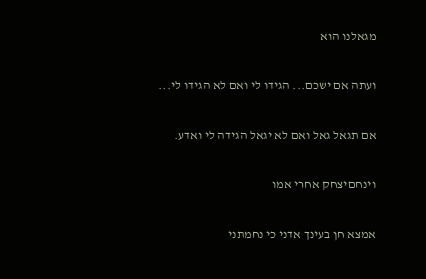מגאלנו הוא

ועתה אם ישכם... הגידו לי ואם לא הגידו לי...

אם תגאל גאל ואם לא יגאל הגידה לי ואדע.

וינחםיצחק אחרי אמו

אמצא חן בעינך אדני כי נחמתני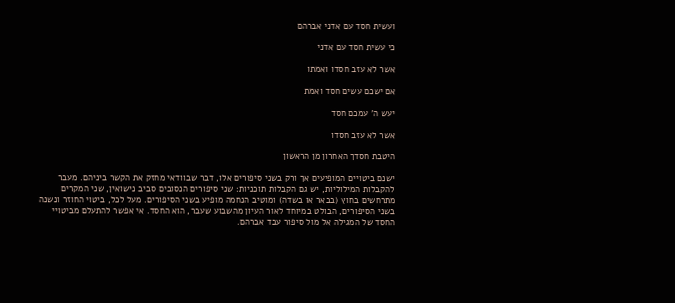ועשית חסד עם אדני אברהם

כי עשית חסד עם אדני

אשר לא עזב חסדו ואמתו

אם ישכם עשים חסד ואמת

יעש ה' עמכם חסד

אשר לא עזב חסדו

היטבת חסדך האחרון מן הראשון

ישנם ביטויים המופיעים אך ורק בשני סיפורים אלו, דבר שבוודאי מחזק את הקשר ביניהם. מעבר להקבלות המילוליות, יש גם הקבלות תוכניות: שני סיפורים הנסובים סביב נישואין, שני המקרים מתרחשים בחוץ (בבאר או בשדה) ומוטיב הנחמה מופיע בשני הסיפורים. מעל לכל, ביטוי החוזר ונשנה בשני הסיפורים, הבולט במיוחד לאור העיון מהשבוע שעבר, הוא החסד. אי אפשר להתעלם מביטויי החסד של המגילה אל מול סיפור עבד אברהם.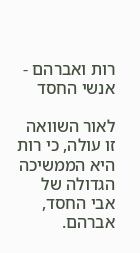רות ואברהם - אנשי החסד

לאור השוואה זו עולה, כי רות היא הממשיכה הגדולה של אבי החסד, אברהם.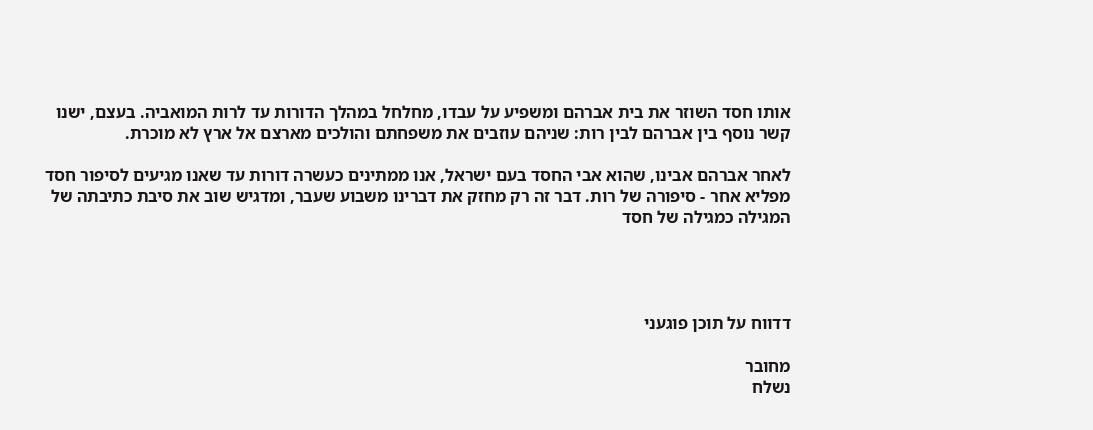אותו חסד השוזר את בית אברהם ומשפיע על עבדו, מחלחל במהלך הדורות עד לרות המואביה. בעצם, ישנו קשר נוסף בין אברהם לבין רות: שניהם עוזבים את משפחתם והולכים מארצם אל ארץ לא מוכרת.

לאחר אברהם אבינו, שהוא אבי החסד בעם ישראל, אנו ממתינים כעשרה דורות עד שאנו מגיעים לסיפור חסד מפליא אחר - סיפורה של רות. דבר זה רק מחזק את דברינו משבוע שעבר, ומדגיש שוב את סיבת כתיבתה של המגילה כמגילה של חסד




דדווח על תוכן פוגעני

מחובר
נשלח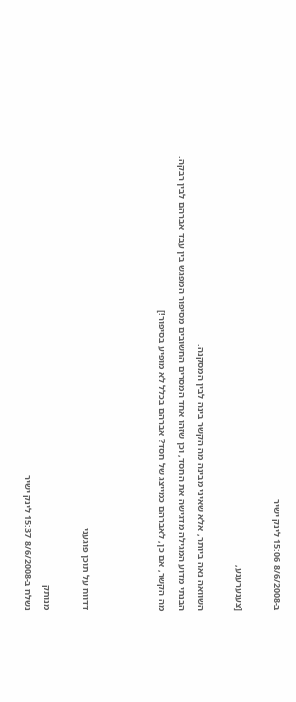ב-8/6/2008 15:06 לינק ישיר

[צענערענע,

השוואה נאה ביותר, אלא שאיני מבינה מה הקשר בינה לבין המסקנה.
הבנתי מדוע המגילה מדגישה את החסד, וכן שזהו אחד המסרים החשובים מסיפור המפגש בין עבד אברהם לבין רבקה.
מה הקשר, אם כן, לאברהם כמייצג של חסד? אברהם בכלל לא מופיע בסיפור!]



דדווח על תוכן פוגעני

מנותק
נשלח ב-8/6/2008 15:37 לינק ישיר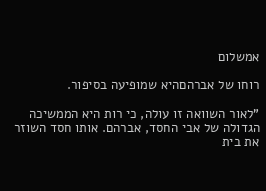אמשלום

רוחו של אברהםהיא שמופיעה בסיפור.

"לאור השוואה זו עולה, כי רות היא הממשיכה הגדולה של אבי החסד, אברהם. אותו חסד השוזר את בית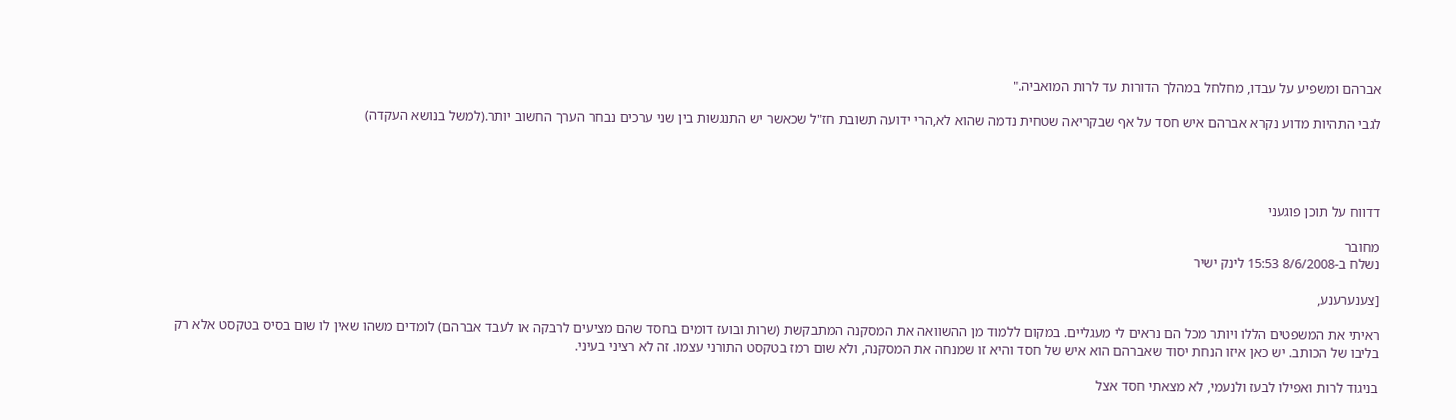אברהם ומשפיע על עבדו, מחלחל במהלך הדורות עד לרות המואביה."

לגבי התהיות מדוע נקרא אברהם איש חסד על אף שבקריאה שטחית נדמה שהוא לא,הרי ידועה תשובת חז"ל שכאשר יש התנגשות בין שני ערכים נבחר הערך החשוב יותר.(למשל בנושא העקדה)




דדווח על תוכן פוגעני

מחובר
נשלח ב-8/6/2008 15:53 לינק ישיר

[צענערענע,

ראיתי את המשפטים הללו ויותר מכל הם נראים לי מעגליים. במקום ללמוד מן ההשוואה את המסקנה המתבקשת (שרות ובועז דומים בחסד שהם מציעים לרבקה או לעבד אברהם) לומדים משהו שאין לו שום בסיס בטקסט אלא רק בליבו של הכותב. יש כאן איזו הנחת יסוד שאברהם הוא איש של חסד והיא זו שמנחה את המסקנה, ולא שום רמז בטקסט התורני עצמו. זה לא רציני בעיני.

בניגוד לרות ואפילו לבעז ולנעמי, לא מצאתי חסד אצל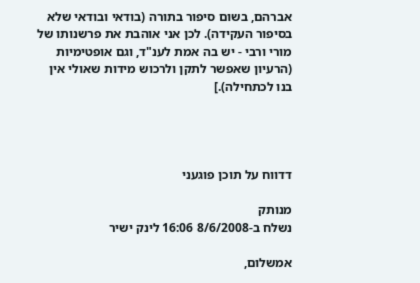אברהם, בשום סיפור בתורה (בודאי ובודאי שלא בסיפור העקידה). לכן אני אוהבת את פרשנותו של מורי ורבי - יש בה אמת לענ"ד, וגם אופטימיות (הרעיון שאפשר לתקן ולרכוש מידות שאולי אין בנו לכתחילה).]




דדווח על תוכן פוגעני

מנותק
נשלח ב-8/6/2008 16:06 לינק ישיר

אמשלום,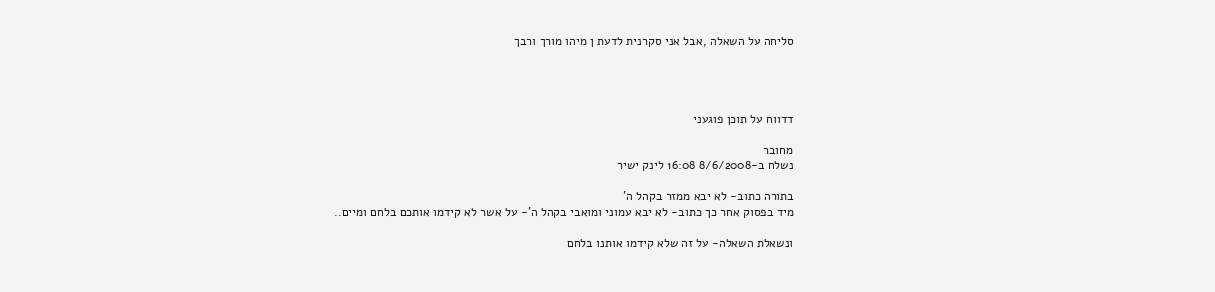סליחה על השאלה ,אבל אני סקרנית לדעת ן מיהו מורך ורבך




דדווח על תוכן פוגעני

מחובר
נשלח ב-8/6/2008 16:08 לינק ישיר

בתורה כתוב- לא יבא ממזר בקהל ה'
מיד בפסוק אחר כך כתוב- לא יבא עמוני ומואבי בקהל ה'- על אשר לא קידמו אותכם בלחם ומיים..

ונשאלת השאלה- על זה שלא קידמו אותנו בלחם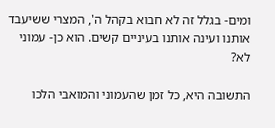ומים- בגלל זה לא חבוא בקהל ה', המצרי ששיעבד אותנו ועינה אותנו בעיניים קשים. הוא כן- עמוני לא?

התשובה היא, כל זמן שהעמוני והמואבי הלכו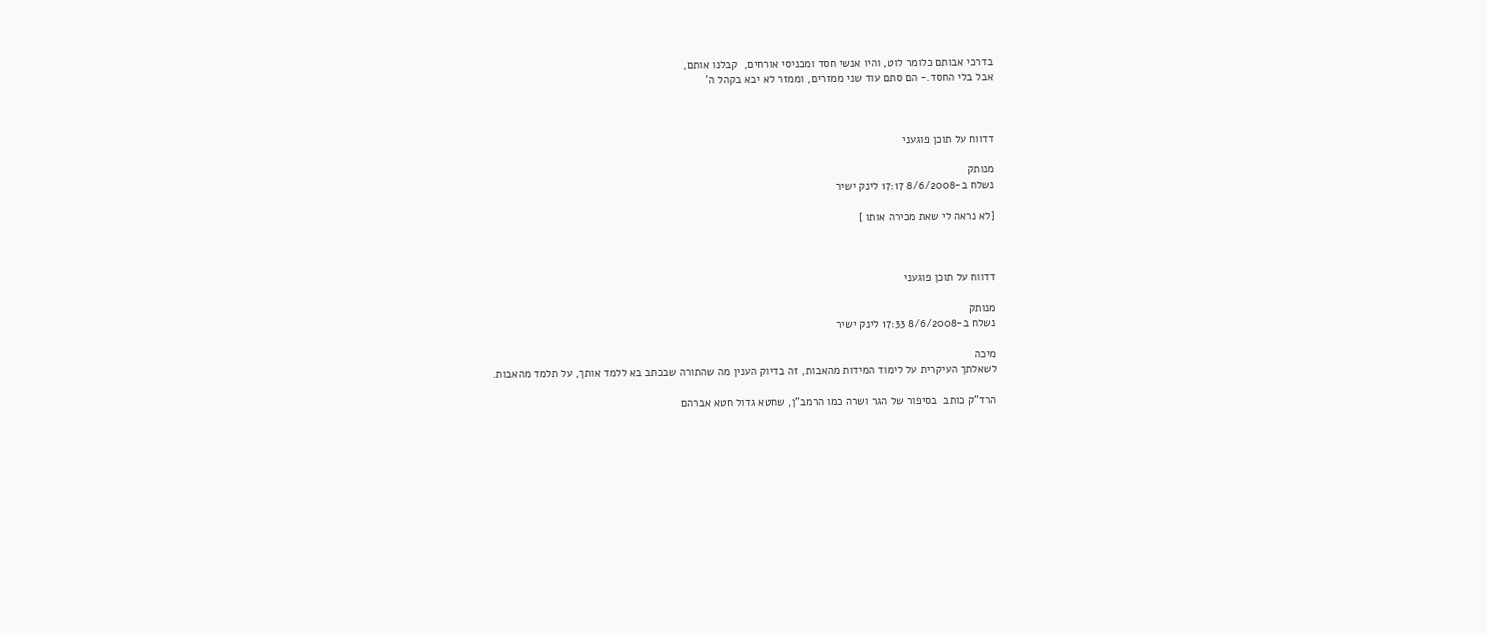בדרכי אבותם כלומר לוט, והיו אנשי חסד ומכניסי אורחים,  קבלנו אותם,
אבל בלי החסד.- הם סתם עוד שני ממזרים, וממזר לא יבא בקהל ה'



דדווח על תוכן פוגעני

מנותק
נשלח ב-8/6/2008 17:17 לינק ישיר

[לא נראה לי שאת מכירה אותו ]



דדווח על תוכן פוגעני

מנותק
נשלח ב-8/6/2008 17:33 לינק ישיר

מיכה
לשאלתך העיקרית על לימוד המידות מהאבות, זה בדיוק הענין מה שהתורה שבכתב בא ללמד אותך, על תלמד מהאבות.

הרד"ק כותב  בסיפור של הגר ושרה כמו הרמב"ן, שחטא גדול חטא אברהם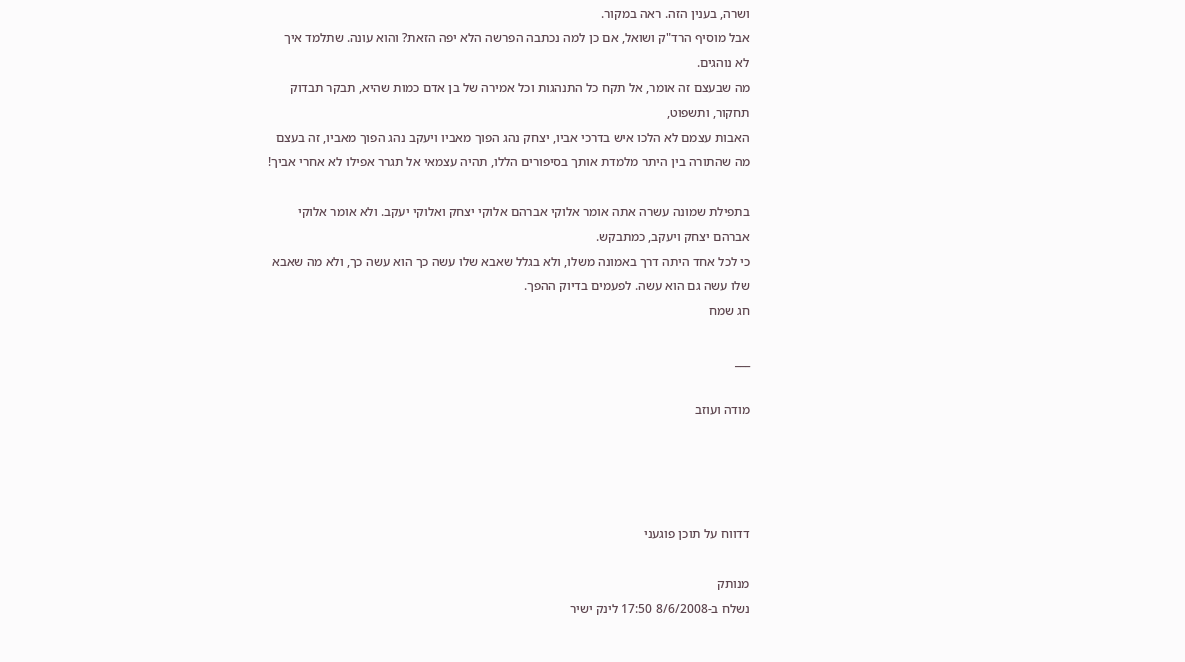ושרה, בענין הזה. ראה במקור.
אבל מוסיף הרד"ק ושואל, אם כן למה נכתבה הפרשה הלא יפה הזאת? והוא עונה. שתלמד איך לא נוהגים.
מה שבעצם זה אומר, אל תקח כל התנהגות וכל אמירה של בן אדם כמות שהיא, תבקר תבדוק תחקור, ותשפוט,
האבות עצמם לא הלכו איש בדרכי אביו, יצחק נהג הפוך מאביו ויעקב נהג הפוך מאביו, זה בעצם מה שהתורה בין היתר מלמדת אותך בסיפורים הללו, תהיה עצמאי אל תגרר אפילו לא אחרי אביך!

בתפילת שמונה עשרה אתה אומר אלוקי אברהם אלוקי יצחק ואלוקי יעקב. ולא אומר אלוקי אברהם יצחק ויעקב, כמתבקש.
כי לכל אחד היתה דרך באמונה משלו, ולא בגלל שאבא שלו עשה כך הוא עשה כך, ולא מה שאבא שלו עשה גם הוא עשה. לפעמים בדיוק ההפך.
חג שמח

___

מודה ועוזב




דדווח על תוכן פוגעני

מנותק
נשלח ב-8/6/2008 17:50 לינק ישיר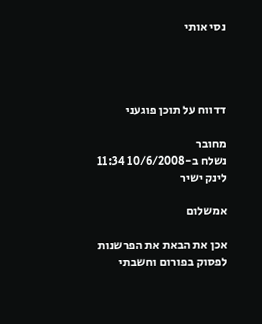נסי אותי




דדווח על תוכן פוגעני

מחובר
נשלח ב-10/6/2008 11:34 לינק ישיר

אמשלום

אכן את הבאת את הפרשנות לפסוק בפורום וחשבתי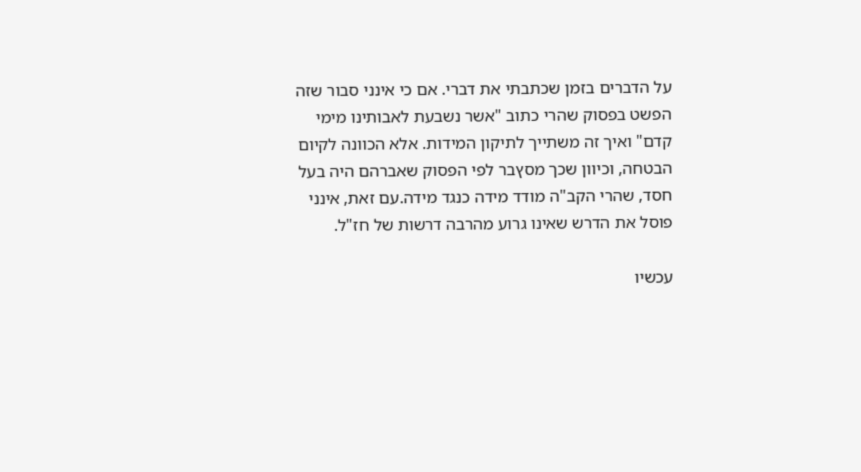על הדברים בזמן שכתבתי את דברי. אם כי אינני סבור שזה הפשט בפסוק שהרי כתוב "אשר נשבעת לאבותינו מימי קדם" ואיך זה משתייך לתיקון המידות. אלא הכוונה לקיום הבטחה, וכיוון שכך מסץבר לפי הפסוק שאברהם היה בעל חסד, שהרי הקב"ה מודד מידה כנגד מידה.עם זאת, אינני פוסל את הדרש שאינו גרוע מהרבה דרשות של חז"ל.

עכשיו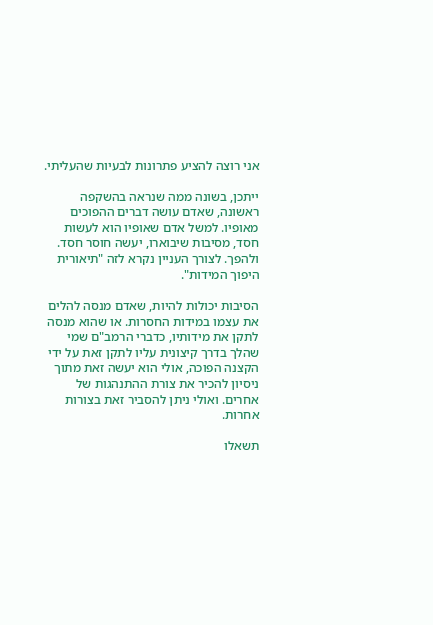אני רוצה להציע פתרונות לבעיות שהעליתי.

ייתכן, בשונה ממה שנראה בהשקפה ראשונה, שאדם עושה דברים ההפוכים מאופיו. למשל אדם שאופיו הוא לעשות חסד, מסיבות שיבוארו, יעשה חוסר חסד. ולהפך. לצורך העניין נקרא לזה "תיאורית היפוך המידות".

הסיבות יכולות להיות, שאדם מנסה להלים את עצמו במידות החסרות. או שהוא מנסה לתקן את מידותיו, כדברי הרמב"ם שמי שהלך בדרך קיצונית עליו לתקן זאת על ידי הקצנה הפוכה, אולי הוא יעשה זאת מתוך ניסיון להכיר את צורת ההתנהגות של אחרים. ואולי ניתן להסביר זאת בצורות אחרות.

תשאלו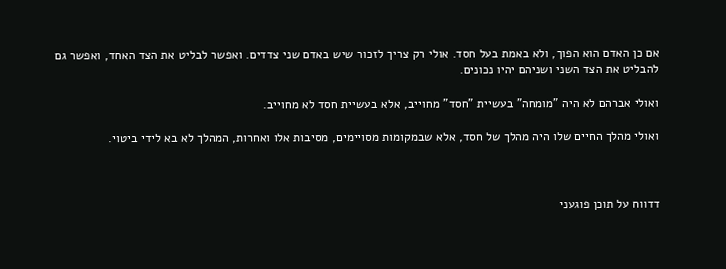אם כן האדם הוא הפוך, ולא באמת בעל חסד. אולי רק צריך לזכור שיש באדם שני צדדים. ואפשר לבליט את הצד האחד, ואפשר גם להבליט את הצד השני ושניהם יהיו נכונים.

ואולי אברהם לא היה "מומחה" בעשיית "חסד" מחוייב, אלא בעשיית חסד לא מחוייב.

ואולי מהלך החיים שלו היה מהלך של חסד, אלא שבמקומות מסויימים, מסיבות אלו ואחרות, המהלך לא בא לידי ביטוי.



דדווח על תוכן פוגעני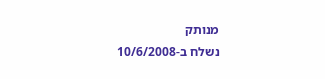מנותק
נשלח ב-10/6/2008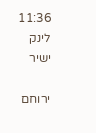11:36 לינק ישיר

ירוחם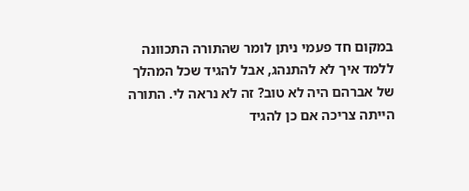במקום חד פעמי ניתן לומר שהתורה התכוונה ללמד איך לא להתנהג, אבל להגיד שכל המהלך של אברהם היה לא טוב? זה לא נראה לי. התורה הייתה צריכה אם כן להגיד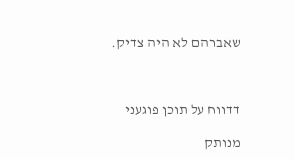שאברהם לא היה צדיק.



דדווח על תוכן פוגעני

מנותק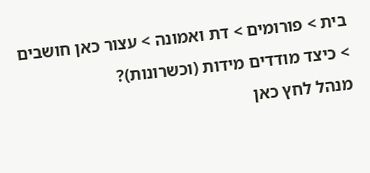בית > פורומים > דת ואמונה > עצור כאן חושבים > כיצד מודדים מידות (וכשרונות)?
מנהל לחץ כאן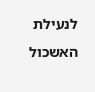לנעילת האשכול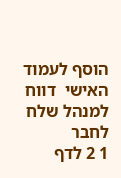הוסף לעמוד האישי  דווח למנהל שלח לחבר
1 2 לדף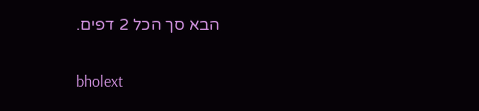הבא סך הכל 2 דפים.

bholext